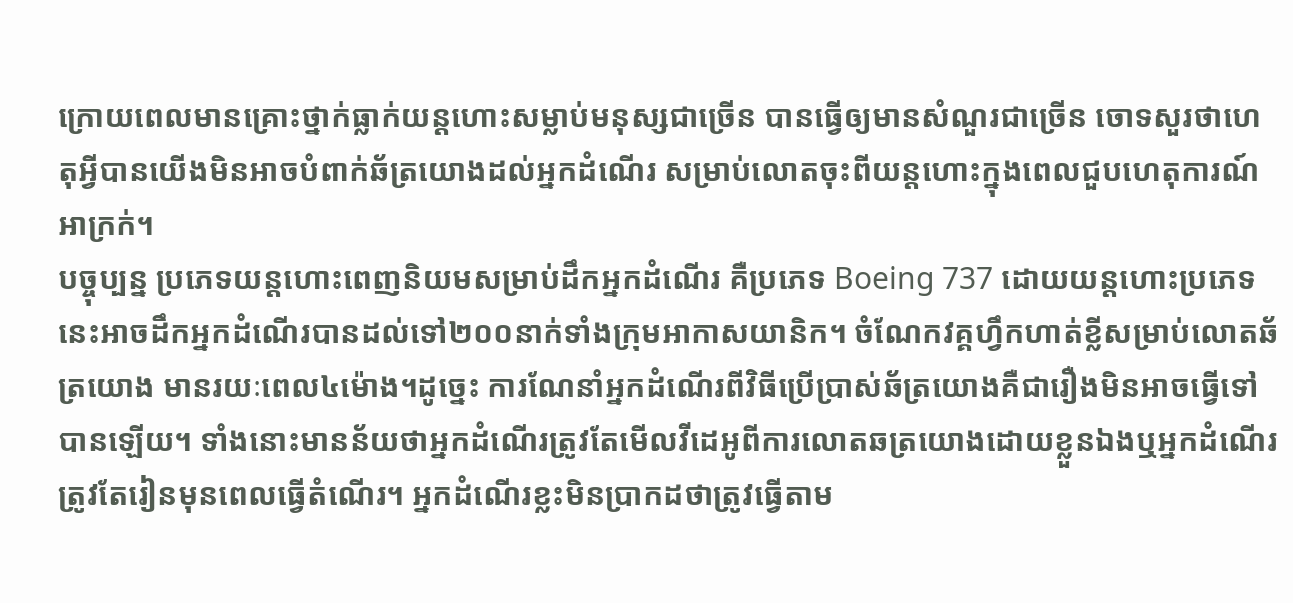ក្រោយពេលមានគ្រោះថ្នាក់ធ្លាក់យន្តហោះសម្លាប់មនុស្សជាច្រើន បានធ្វើឲ្យមានសំណួរជាច្រើន ចោទសួរថាហេតុអ្វីបានយើងមិនអាចបំពាក់ឆ័ត្រយោងដល់អ្នកដំណើរ សម្រាប់លោតចុះពីយន្តហោះក្នុងពេលជួបហេតុការណ៍អាក្រក់។
បច្ចុប្បន្ន ប្រភេទយន្តហោះពេញនិយមសម្រាប់ដឹកអ្នកដំណើរ គឺប្រភេទ Boeing 737 ដោយយន្តហោះប្រភេទនេះអាចដឹកអ្នកដំណើរបានដល់ទៅ២០០នាក់ទាំងក្រុមអាកាសយានិក។ ចំណែកវគ្គហ្វឹកហាត់ខ្លីសម្រាប់លោតឆ័ត្រយោង មានរយៈពេល៤ម៉ោង។ដូច្នេះ ការណែនាំអ្នកដំណើរពីវិធីប្រើប្រាស់ឆ័ត្រយោងគឺជារឿងមិនអាចធ្វើទៅបានឡើយ។ ទាំងនោះមានន័យថាអ្នកដំណើរត្រូវតែមើលវីដេអូពីការលោតឆត្រយោងដោយខ្លួនឯងឬអ្នកដំណើរត្រូវតែរៀនមុនពេលធ្វើតំណើរ។ អ្នកដំណើរខ្លះមិនប្រាកដថាត្រូវធ្វើតាម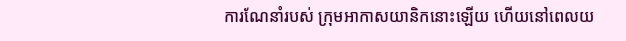ការណែនាំរបស់ ក្រុមអាកាសយានិកនោះឡើយ ហើយនៅពេលយ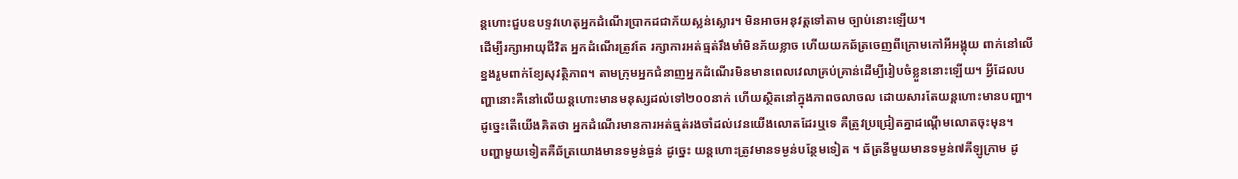ន្តហោះជួបឧបទ្ទវហេតុអ្នកដំណើរប្រាកដជាភ័យស្លន់ស្លោរ។ មិនអាចអនុវត្តទៅតាម ច្បាប់នោះឡើយ។
ដើម្បីរក្សាអាយុជីវិត អ្នកដំណើរត្រូវតែ រក្សាការអត់ធ្មត់រឹងមាំមិនភ័យខ្លាច ហើយយកឆ័ត្រចេញពីក្រោមកៅអីអង្គុយ ពាក់នៅលើខ្នងរួមពាក់ខ្យែសុវត្ថិភាព។ តាមក្រុមអ្នកជំនាញអ្នកដំណើរមិនមានពេលវេលាគ្រប់គ្រាន់ដើម្បីរៀបចំខ្លួននោះឡើយ។ អ្វីដែលបញ្ហានោះគឺនៅលើយន្តហោះមានមនុស្សដល់ទៅ២០០នាក់ ហើយស្ថិតនៅក្នុងភាពចលាចល ដោយសារតែយន្តហោះមានបញ្ហា។ ដូច្នេះតើយើងគិតថា អ្នកដំណើរមានការអត់ធ្មត់រងចាំដល់វេនយើងលោតដែរឬទេ គឺត្រូវប្រជ្រៀតគ្នាដណ្តើមលោតចុះមុន។
បញ្ហាមួយទៀតគឺឆ័ត្រយោងមានទម្ងន់ធ្ងន់ ដូច្នេះ យន្តហោះត្រូវមានទម្ងន់បន្ថែមទៀត ។ ឆ័ត្រនីមួយមានទម្ងន់៧គីឡូក្រាម ដូ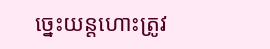ច្នេះយន្តហោះត្រូវ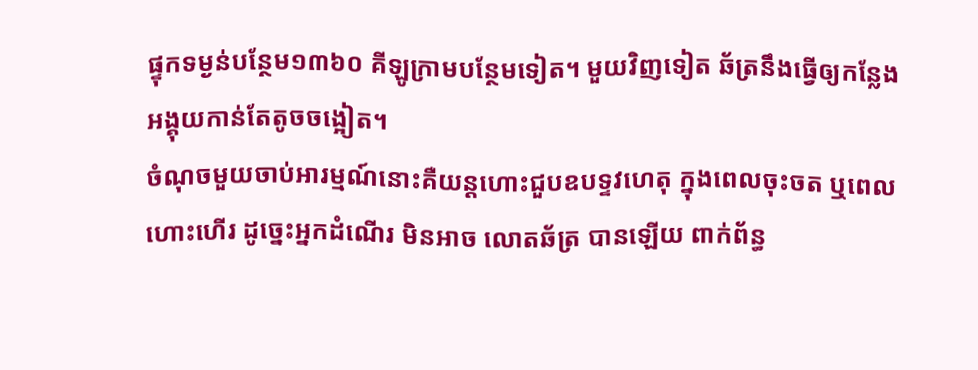ផ្ទុកទម្ងន់បន្ថែម១៣៦០ គីឡូក្រាមបន្ថែមទៀត។ មួយវិញទៀត ឆ័ត្រនឹងធ្វើឲ្យកន្លែងអង្គុយកាន់តែតូចចង្អៀត។
ចំណុចមួយចាប់អារម្មណ៍នោះគឺយន្តហោះជួបឧបទ្ទវហេតុ ក្នុងពេលចុះចត ឬពេលហោះហើរ ដូច្នេះអ្នកដំណើរ មិនអាច លោតឆ័ត្រ បានឡើយ ពាក់ព័ន្ធ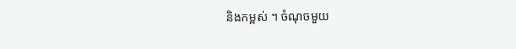និងកម្ពស់ ។ ចំណុចមួយ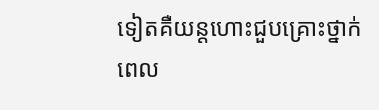ទៀតគឺយន្តហោះជួបគ្រោះថ្នាក់ពេល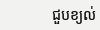ជួបខ្យល់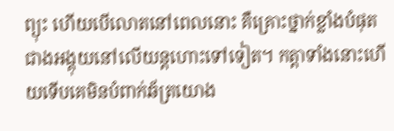ព្យុះ ហើយបើលោតនៅពេលនោះ គឺគ្រោះថ្នាក់ខ្លាំងបំផុតជាងអង្គុយនៅលើយន្តហោះទៅទៀត។ កត្ដាទាំងនោះហើយទើបគេមិនបំពាក់ឆ័ត្រយោង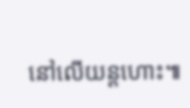នៅលើយន្តហោះ៕